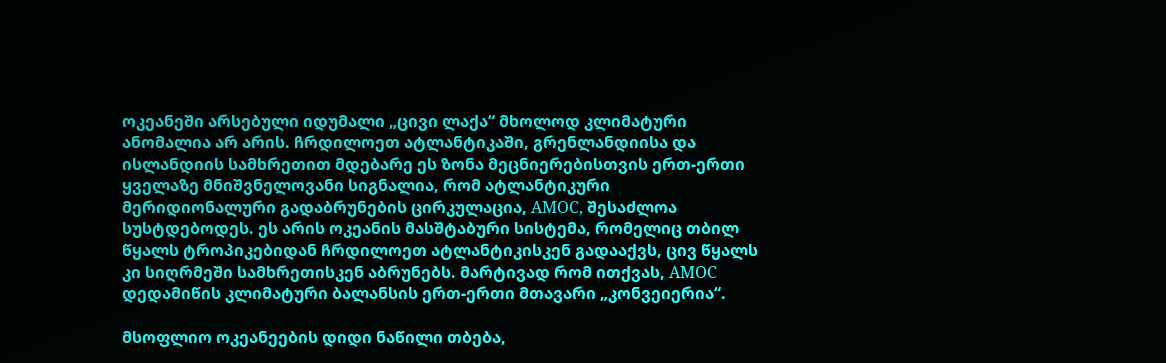ოკეანეში არსებული იდუმალი „ცივი ლაქა“ მხოლოდ კლიმატური ანომალია არ არის. ჩრდილოეთ ატლანტიკაში, გრენლანდიისა და ისლანდიის სამხრეთით მდებარე ეს ზონა მეცნიერებისთვის ერთ-ერთი ყველაზე მნიშვნელოვანი სიგნალია, რომ ატლანტიკური მერიდიონალური გადაბრუნების ცირკულაცია, AMOC, შესაძლოა სუსტდებოდეს. ეს არის ოკეანის მასშტაბური სისტემა, რომელიც თბილ წყალს ტროპიკებიდან ჩრდილოეთ ატლანტიკისკენ გადააქვს, ცივ წყალს კი სიღრმეში სამხრეთისკენ აბრუნებს. მარტივად რომ ითქვას, AMOC დედამიწის კლიმატური ბალანსის ერთ-ერთი მთავარი „კონვეიერია“.

მსოფლიო ოკეანეების დიდი ნაწილი თბება,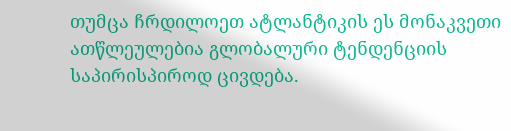თუმცა ჩრდილოეთ ატლანტიკის ეს მონაკვეთი ათწლეულებია გლობალური ტენდენციის საპირისპიროდ ცივდება.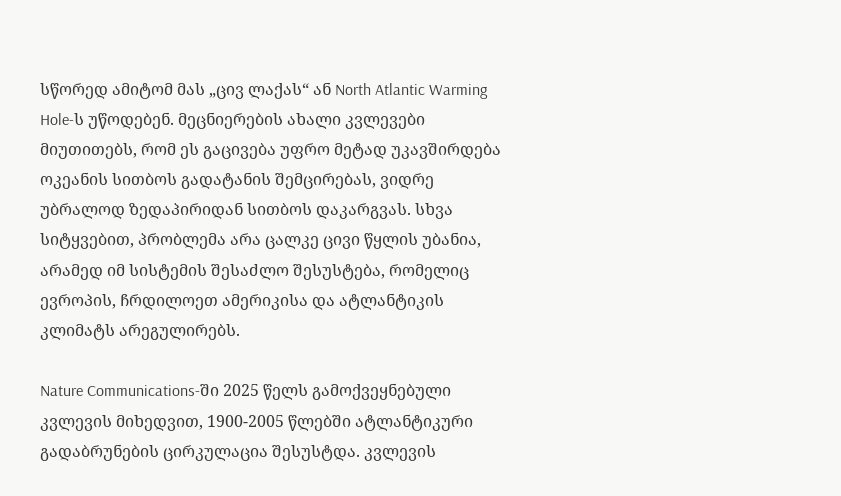სწორედ ამიტომ მას „ცივ ლაქას“ ან North Atlantic Warming Hole-ს უწოდებენ. მეცნიერების ახალი კვლევები მიუთითებს, რომ ეს გაცივება უფრო მეტად უკავშირდება ოკეანის სითბოს გადატანის შემცირებას, ვიდრე უბრალოდ ზედაპირიდან სითბოს დაკარგვას. სხვა სიტყვებით, პრობლემა არა ცალკე ცივი წყლის უბანია, არამედ იმ სისტემის შესაძლო შესუსტება, რომელიც ევროპის, ჩრდილოეთ ამერიკისა და ატლანტიკის კლიმატს არეგულირებს.

Nature Communications-ში 2025 წელს გამოქვეყნებული კვლევის მიხედვით, 1900-2005 წლებში ატლანტიკური გადაბრუნების ცირკულაცია შესუსტდა. კვლევის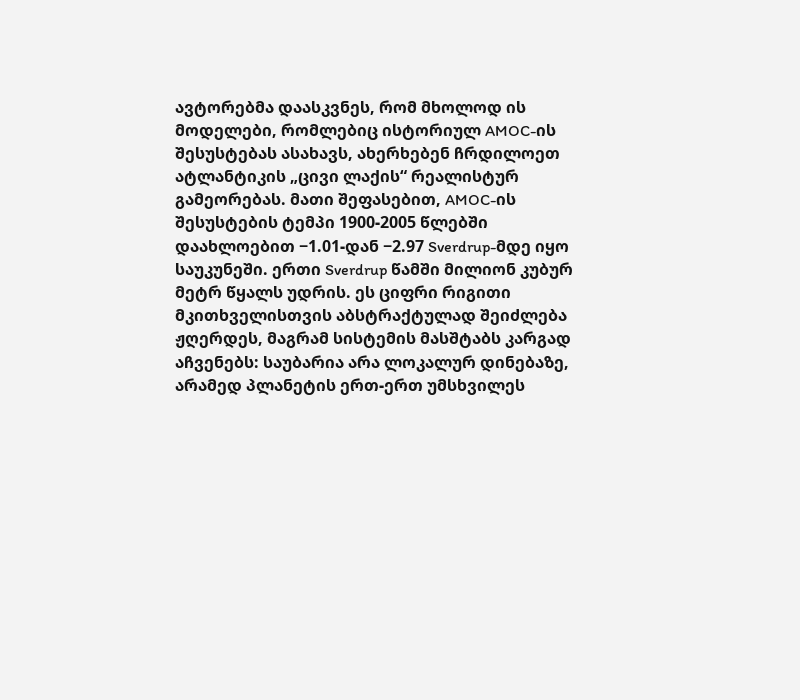ავტორებმა დაასკვნეს, რომ მხოლოდ ის მოდელები, რომლებიც ისტორიულ AMOC-ის შესუსტებას ასახავს, ახერხებენ ჩრდილოეთ ატლანტიკის „ცივი ლაქის“ რეალისტურ გამეორებას. მათი შეფასებით, AMOC-ის შესუსტების ტემპი 1900-2005 წლებში დაახლოებით −1.01-დან −2.97 Sverdrup-მდე იყო საუკუნეში. ერთი Sverdrup წამში მილიონ კუბურ მეტრ წყალს უდრის. ეს ციფრი რიგითი მკითხველისთვის აბსტრაქტულად შეიძლება ჟღერდეს, მაგრამ სისტემის მასშტაბს კარგად აჩვენებს: საუბარია არა ლოკალურ დინებაზე, არამედ პლანეტის ერთ-ერთ უმსხვილეს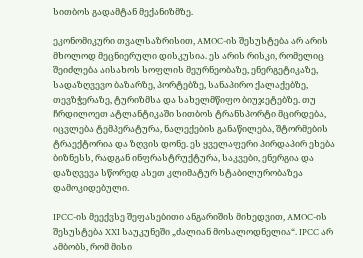სითბოს გადამტან მექანიზმზე.

ეკონომიკური თვალსაზრისით, AMOC-ის შესუსტება არ არის მხოლოდ მეცნიერული დისკუსია. ეს არის რისკი, რომელიც შეიძლება აისახოს სოფლის მეურნეობაზე, ენერგეტიკაზე, სადაზღვევო ბაზარზე, პორტებზე, სანაპირო ქალაქებზე, თევზჭერაზე, ტურიზმსა და სახელმწიფო ბიუჯეტებზე. თუ ჩრდილოეთ ატლანტიკაში სითბოს ტრანსპორტი მცირდება, იცვლება ტემპერატურა, ნალექების განაწილება, შტორმების ტრაექტორია და ზღვის დონე. ეს ყველაფერი პირდაპირ ეხება ბიზნესს, რადგან ინფრასტრუქტურა, საკვები, ენერგია და დაზღვევა სწორედ ასეთ კლიმატურ სტაბილურობაზეა დამოკიდებული.

IPCC-ის მეექვსე შეფასებითი ანგარიშის მიხედვით, AMOC-ის შესუსტება XXI საუკუნეში „ძალიან მოსალოდნელია“. IPCC არ ამბობს, რომ მისი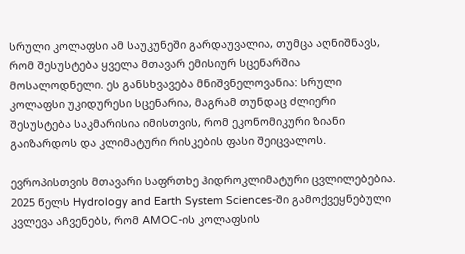სრული კოლაფსი ამ საუკუნეში გარდაუვალია, თუმცა აღნიშნავს, რომ შესუსტება ყველა მთავარ ემისიურ სცენარშია მოსალოდნელი. ეს განსხვავება მნიშვნელოვანია: სრული კოლაფსი უკიდურესი სცენარია, მაგრამ თუნდაც ძლიერი შესუსტება საკმარისია იმისთვის, რომ ეკონომიკური ზიანი გაიზარდოს და კლიმატური რისკების ფასი შეიცვალოს.

ევროპისთვის მთავარი საფრთხე ჰიდროკლიმატური ცვლილებებია. 2025 წელს Hydrology and Earth System Sciences-ში გამოქვეყნებული კვლევა აჩვენებს, რომ AMOC-ის კოლაფსის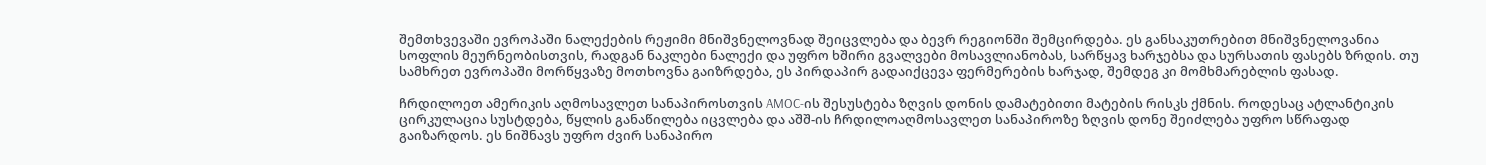შემთხვევაში ევროპაში ნალექების რეჟიმი მნიშვნელოვნად შეიცვლება და ბევრ რეგიონში შემცირდება. ეს განსაკუთრებით მნიშვნელოვანია სოფლის მეურნეობისთვის, რადგან ნაკლები ნალექი და უფრო ხშირი გვალვები მოსავლიანობას, სარწყავ ხარჯებსა და სურსათის ფასებს ზრდის. თუ სამხრეთ ევროპაში მორწყვაზე მოთხოვნა გაიზრდება, ეს პირდაპირ გადაიქცევა ფერმერების ხარჯად, შემდეგ კი მომხმარებლის ფასად.

ჩრდილოეთ ამერიკის აღმოსავლეთ სანაპიროსთვის AMOC-ის შესუსტება ზღვის დონის დამატებითი მატების რისკს ქმნის. როდესაც ატლანტიკის ცირკულაცია სუსტდება, წყლის განაწილება იცვლება და აშშ-ის ჩრდილოაღმოსავლეთ სანაპიროზე ზღვის დონე შეიძლება უფრო სწრაფად გაიზარდოს. ეს ნიშნავს უფრო ძვირ სანაპირო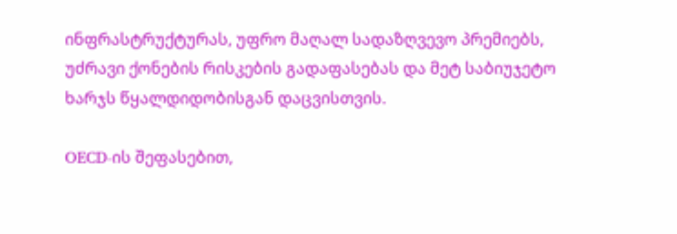ინფრასტრუქტურას, უფრო მაღალ სადაზღვევო პრემიებს, უძრავი ქონების რისკების გადაფასებას და მეტ საბიუჯეტო ხარჯს წყალდიდობისგან დაცვისთვის.

OECD-ის შეფასებით,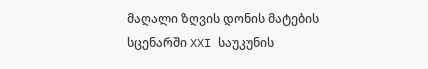მაღალი ზღვის დონის მატების სცენარში XXI საუკუნის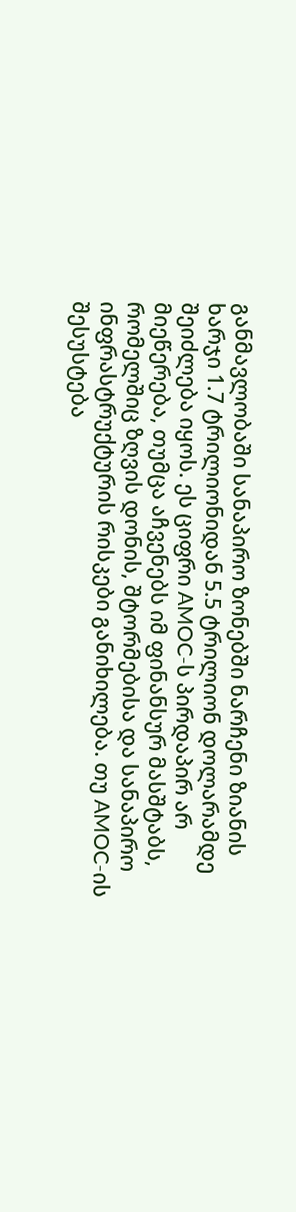განმავლობაში სანაპირო ზონებში ნარჩენი ზიანის ხარჯი 1.7 ტრილიონიდან 5.5 ტრილიონ დოლარამდე შეიძლება იყოს. ეს ციფრი AMOC-ს პირდაპირ არ მიეწერება, თუმცა აჩვენებს იმ ფინანსურ მასშტაბს, რომელშიც ზღვის დონის, შტორმებისა და სანაპირო ინფრასტრუქტურის რისკები განიხილება. თუ AMOC-ის შესუსტება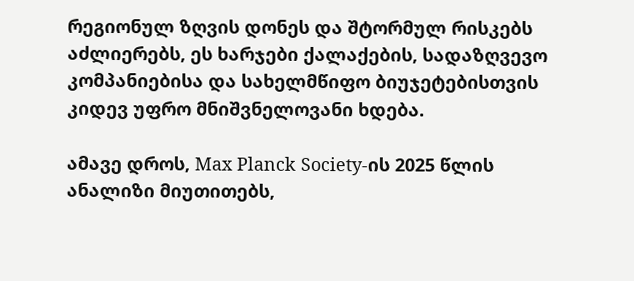რეგიონულ ზღვის დონეს და შტორმულ რისკებს აძლიერებს, ეს ხარჯები ქალაქების, სადაზღვევო კომპანიებისა და სახელმწიფო ბიუჯეტებისთვის კიდევ უფრო მნიშვნელოვანი ხდება.

ამავე დროს, Max Planck Society-ის 2025 წლის ანალიზი მიუთითებს,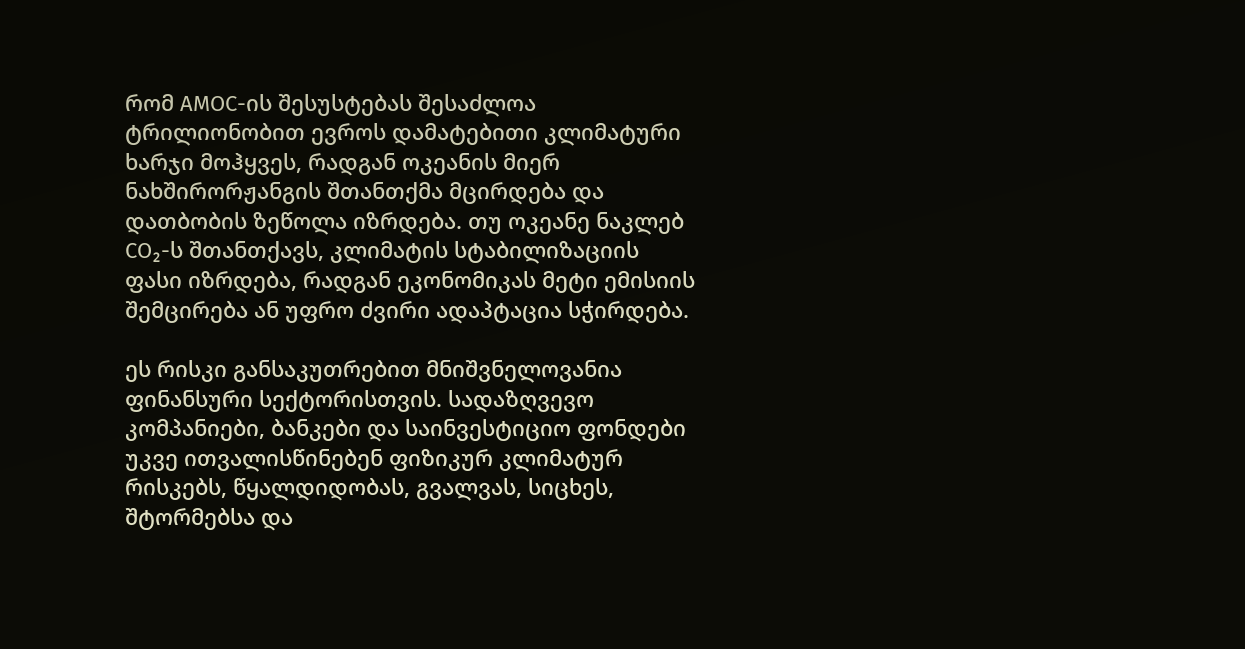რომ AMOC-ის შესუსტებას შესაძლოა ტრილიონობით ევროს დამატებითი კლიმატური ხარჯი მოჰყვეს, რადგან ოკეანის მიერ ნახშირორჟანგის შთანთქმა მცირდება და დათბობის ზეწოლა იზრდება. თუ ოკეანე ნაკლებ CO₂-ს შთანთქავს, კლიმატის სტაბილიზაციის ფასი იზრდება, რადგან ეკონომიკას მეტი ემისიის შემცირება ან უფრო ძვირი ადაპტაცია სჭირდება.

ეს რისკი განსაკუთრებით მნიშვნელოვანია ფინანსური სექტორისთვის. სადაზღვევო კომპანიები, ბანკები და საინვესტიციო ფონდები უკვე ითვალისწინებენ ფიზიკურ კლიმატურ რისკებს, წყალდიდობას, გვალვას, სიცხეს, შტორმებსა და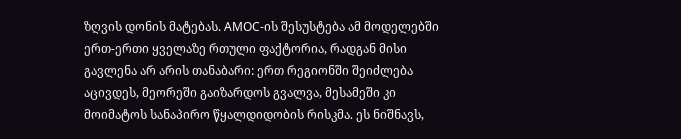ზღვის დონის მატებას. AMOC-ის შესუსტება ამ მოდელებში ერთ-ერთი ყველაზე რთული ფაქტორია, რადგან მისი გავლენა არ არის თანაბარი: ერთ რეგიონში შეიძლება აცივდეს, მეორეში გაიზარდოს გვალვა, მესამეში კი მოიმატოს სანაპირო წყალდიდობის რისკმა. ეს ნიშნავს,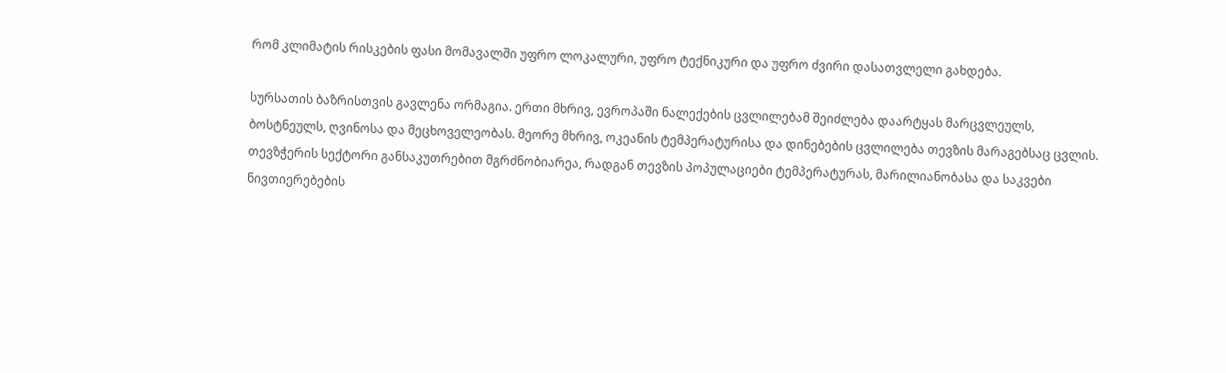რომ კლიმატის რისკების ფასი მომავალში უფრო ლოკალური, უფრო ტექნიკური და უფრო ძვირი დასათვლელი გახდება.

სურსათის ბაზრისთვის გავლენა ორმაგია. ერთი მხრივ, ევროპაში ნალექების ცვლილებამ შეიძლება დაარტყას მარცვლეულს, ბოსტნეულს, ღვინოსა და მეცხოველეობას. მეორე მხრივ, ოკეანის ტემპერატურისა და დინებების ცვლილება თევზის მარაგებსაც ცვლის. თევზჭერის სექტორი განსაკუთრებით მგრძნობიარეა, რადგან თევზის პოპულაციები ტემპერატურას, მარილიანობასა და საკვები ნივთიერებების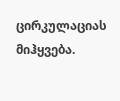ცირკულაციას მიჰყვება.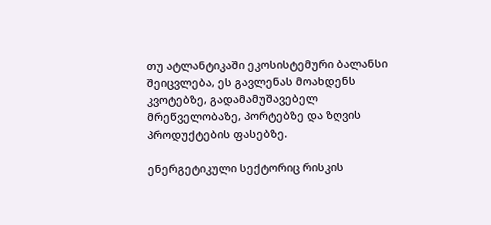თუ ატლანტიკაში ეკოსისტემური ბალანსი შეიცვლება, ეს გავლენას მოახდენს კვოტებზე, გადამამუშავებელ მრეწველობაზე, პორტებზე და ზღვის პროდუქტების ფასებზე.

ენერგეტიკული სექტორიც რისკის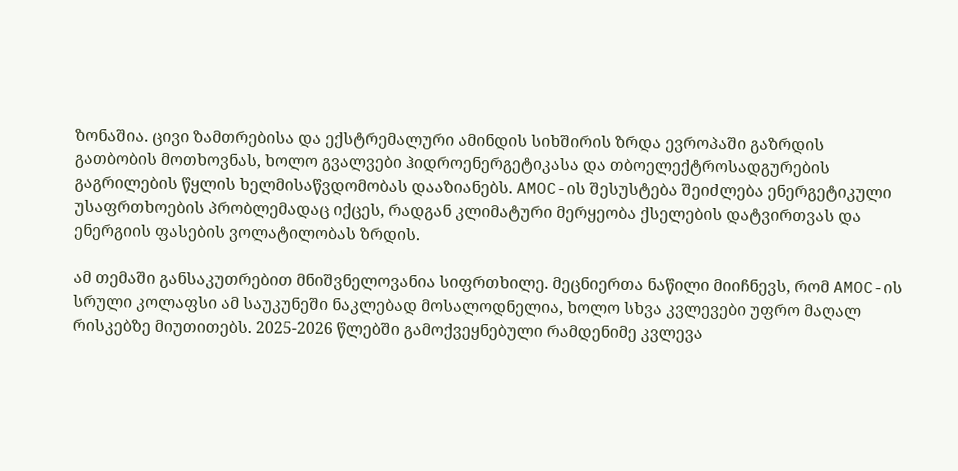ზონაშია. ცივი ზამთრებისა და ექსტრემალური ამინდის სიხშირის ზრდა ევროპაში გაზრდის გათბობის მოთხოვნას, ხოლო გვალვები ჰიდროენერგეტიკასა და თბოელექტროსადგურების გაგრილების წყლის ხელმისაწვდომობას დააზიანებს. AMOC-ის შესუსტება შეიძლება ენერგეტიკული უსაფრთხოების პრობლემადაც იქცეს, რადგან კლიმატური მერყეობა ქსელების დატვირთვას და ენერგიის ფასების ვოლატილობას ზრდის.

ამ თემაში განსაკუთრებით მნიშვნელოვანია სიფრთხილე. მეცნიერთა ნაწილი მიიჩნევს, რომ AMOC-ის სრული კოლაფსი ამ საუკუნეში ნაკლებად მოსალოდნელია, ხოლო სხვა კვლევები უფრო მაღალ რისკებზე მიუთითებს. 2025-2026 წლებში გამოქვეყნებული რამდენიმე კვლევა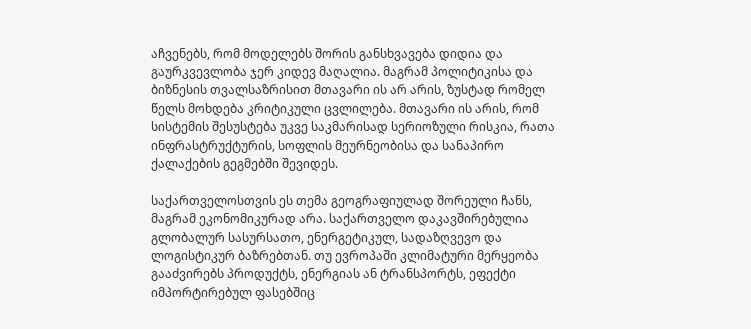აჩვენებს, რომ მოდელებს შორის განსხვავება დიდია და გაურკვევლობა ჯერ კიდევ მაღალია. მაგრამ პოლიტიკისა და ბიზნესის თვალსაზრისით მთავარი ის არ არის, ზუსტად რომელ წელს მოხდება კრიტიკული ცვლილება. მთავარი ის არის, რომ სისტემის შესუსტება უკვე საკმარისად სერიოზული რისკია, რათა ინფრასტრუქტურის, სოფლის მეურნეობისა და სანაპირო ქალაქების გეგმებში შევიდეს.

საქართველოსთვის ეს თემა გეოგრაფიულად შორეული ჩანს, მაგრამ ეკონომიკურად არა. საქართველო დაკავშირებულია გლობალურ სასურსათო, ენერგეტიკულ, სადაზღვევო და ლოგისტიკურ ბაზრებთან. თუ ევროპაში კლიმატური მერყეობა გააძვირებს პროდუქტს, ენერგიას ან ტრანსპორტს, ეფექტი იმპორტირებულ ფასებშიც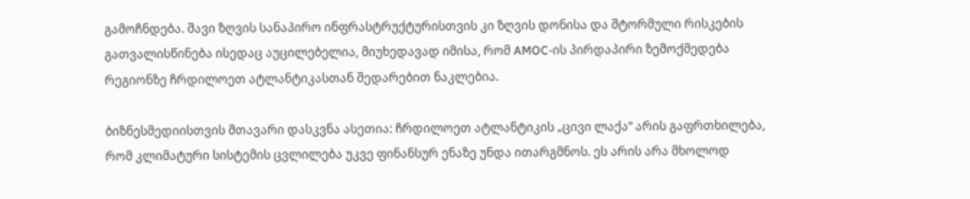გამოჩნდება. შავი ზღვის სანაპირო ინფრასტრუქტურისთვის კი ზღვის დონისა და შტორმული რისკების გათვალისწინება ისედაც აუცილებელია, მიუხედავად იმისა, რომ AMOC-ის პირდაპირი ზემოქმედება რეგიონზე ჩრდილოეთ ატლანტიკასთან შედარებით ნაკლებია.

ბიზნესმედიისთვის მთავარი დასკვნა ასეთია: ჩრდილოეთ ატლანტიკის „ცივი ლაქა“ არის გაფრთხილება, რომ კლიმატური სისტემის ცვლილება უკვე ფინანსურ ენაზე უნდა ითარგმნოს. ეს არის არა მხოლოდ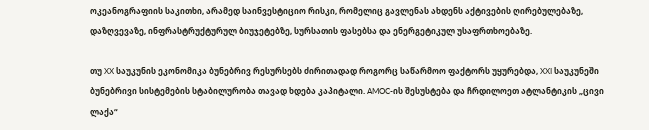ოკეანოგრაფიის საკითხი, არამედ საინვესტიციო რისკი, რომელიც გავლენას ახდენს აქტივების ღირებულებაზე, დაზღვევაზე, ინფრასტრუქტურულ ბიუჯეტებზე, სურსათის ფასებსა და ენერგეტიკულ უსაფრთხოებაზე.

თუ XX საუკუნის ეკონომიკა ბუნებრივ რესურსებს ძირითადად როგორც საწარმოო ფაქტორს უყურებდა, XXI საუკუნეში ბუნებრივი სისტემების სტაბილურობა თავად ხდება კაპიტალი. AMOC-ის შესუსტება და ჩრდილოეთ ატლანტიკის „ცივი ლაქა“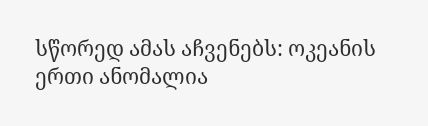სწორედ ამას აჩვენებს: ოკეანის ერთი ანომალია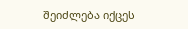შეიძლება იქცეს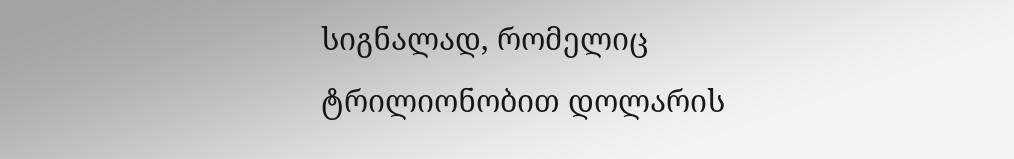სიგნალად, რომელიც ტრილიონობით დოლარის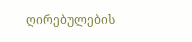ღირებულების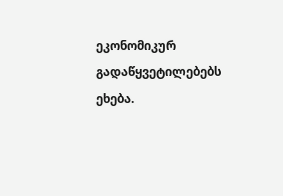ეკონომიკურ გადაწყვეტილებებს ეხება.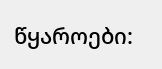წყაროები: